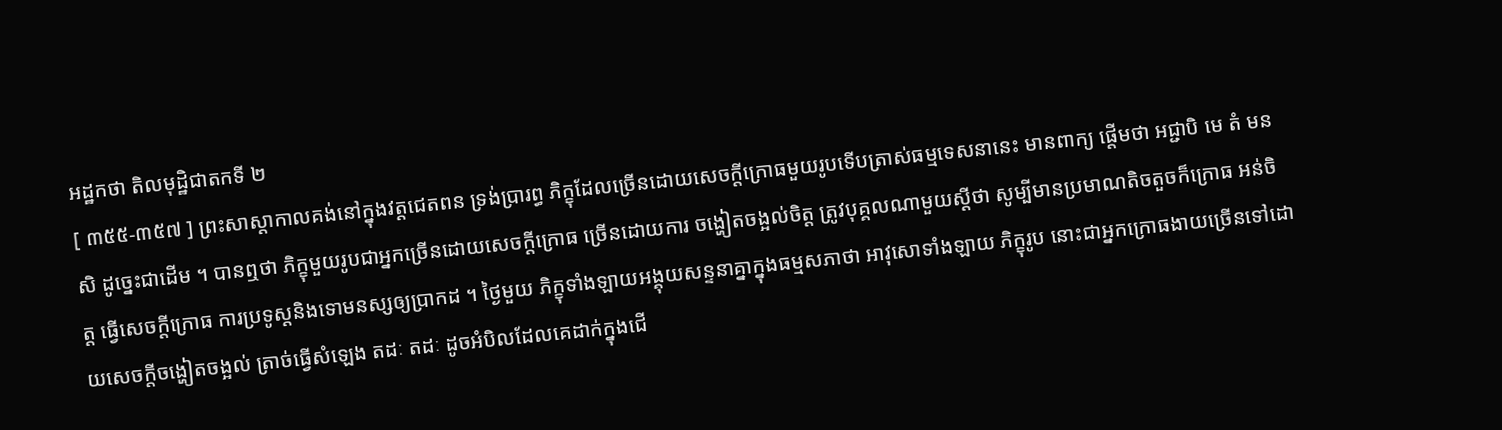អដ្ឋកថា តិលមុដ្ឋិជាតកទី ២
[ ៣៥៥-៣៥៧ ] ព្រះសាស្តាកាលគង់នៅក្នុងវត្តជេតពន ទ្រង់ប្រារព្ធ ភិក្ខុដែលច្រើនដោយសេចក្តីក្រោធមួយរូបទើបត្រាស់ធម្មទេសនានេះ មានពាក្យ ផ្តើមថា អជ្ជាបិ មេ តំ មនសិ ដូច្នេះជាដើម ។ បានឮថា ភិក្ខុមួយរូបជាអ្នកច្រើនដោយសេចក្តីក្រោធ ច្រើនដោយការ ចង្ហៀតចង្អល់ចិត្ត ត្រូវបុគ្គលណាមួយស្តីថា សូម្បីមានប្រមាណតិចតួចក៏ក្រោធ អន់ចិត្ត ធ្វើសេចក្តីក្រោធ ការប្រទូស្តនិងទោមនស្សឲ្យប្រាកដ ។ ថ្ងៃមួយ ភិក្ខុទាំងឡាយអង្គុយសន្ទនាគ្នាក្នុងធម្មសភាថា អាវុសោទាំងឡាយ ភិក្ខុរូប នោះជាអ្នកក្រោធងាយច្រើនទៅដោយសេចក្តីចង្ហៀតចង្អល់ ត្រាច់ធ្វើសំឡេង តដៈ តដៈ ដូចអំបិលដែលគេដាក់ក្នុងជើ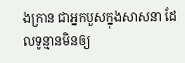ងក្រាន ជាអ្នកបួសក្នុងសាសនា ដែលទូន្មានមិនឲ្យ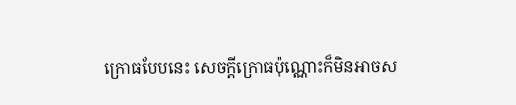ក្រោធបែបនេះ សេចក្តីក្រោធប៉ុណ្ណោះក៏មិនអាចស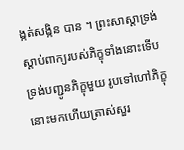ង្កត់សង្កិន បាន ។ ព្រះសាស្តាទ្រង់ស្តាប់ពាក្យរបស់ភិក្ខុទាំងនោះទើបទ្រង់បញ្ជូនភិក្ខុមួយ រូបទៅហៅភិក្ខុនោះមកហើយត្រាស់សួរ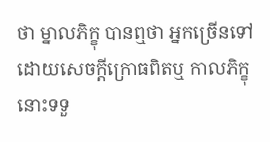ថា ម្នាលភិក្ខុ បានឮថា អ្នកច្រើនទៅ ដោយសេចក្តីក្រោធពិតឬ កាលភិក្ខុនោះទទួ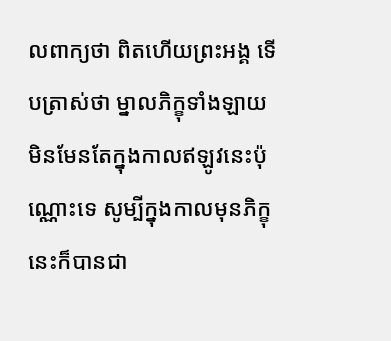លពាក្យថា ពិតហើយព្រះអង្គ ទើបត្រាស់ថា ម្នាលភិក្ខុទាំងឡាយ មិនមែនតែក្នុងកាលឥឡូវនេះប៉ុណ្ណោះទេ សូម្បីក្នុងកាលមុនភិក្ខុនេះក៏បានជា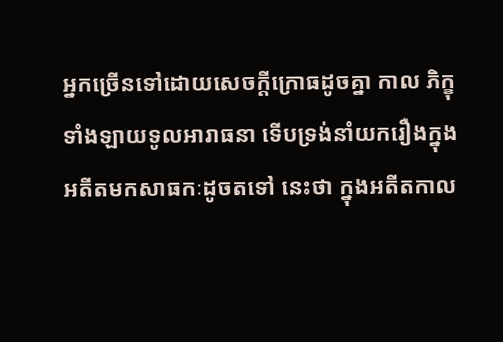អ្នកច្រើនទៅដោយសេចក្តីក្រោធដូចគ្នា កាល ភិក្ខុទាំងឡាយទូលអារាធនា ទើបទ្រង់នាំយករឿងក្នុងអតីតមកសាធកៈដូចតទៅ នេះថា ក្នុងអតីតកាល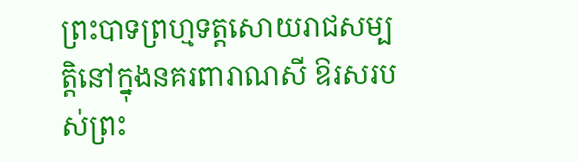ព្រះបាទព្រហ្មទត្តសោយរាជសម្បត្តិនៅក្នុងនគរពារាណសី ឱរសរបស់ព្រះ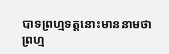បាទព្រហ្មទត្តនោះមាននាមថា ព្រហ្ម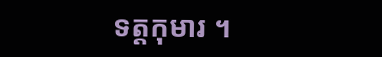ទត្តកុមារ ។